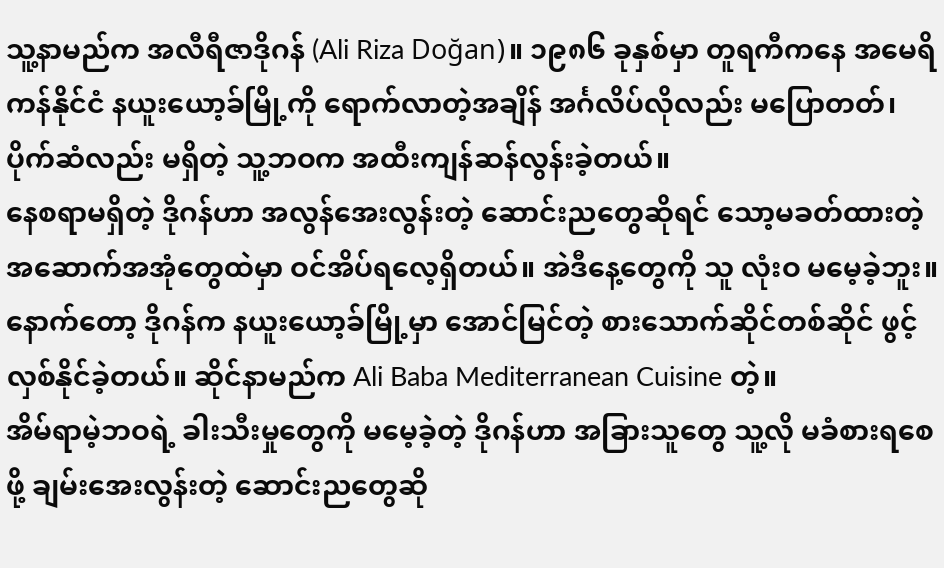သူ့နာမည်က အလီရီဇာဒိုဂန် (Ali Riza Doğan)။ ၁၉၈၆ ခုနှစ်မှာ တူရကီကနေ အမေရိကန်နိုင်ငံ နယူးယော့ခ်မြို့ကို ရောက်လာတဲ့အချိန် အင်္ဂလိပ်လိုလည်း မပြောတတ်၊ ပိုက်ဆံလည်း မရှိတဲ့ သူ့ဘဝက အထီးကျန်ဆန်လွန်းခဲ့တယ်။
နေစရာမရှိတဲ့ ဒိုဂန်ဟာ အလွန်အေးလွန်းတဲ့ ဆောင်းညတွေဆိုရင် သော့မခတ်ထားတဲ့ အဆောက်အအုံတွေထဲမှာ ဝင်အိပ်ရလေ့ရှိတယ်။ အဲဒီနေ့တွေကို သူ လုံးဝ မမေ့ခဲ့ဘူး။ နောက်တော့ ဒိုဂန်က နယူးယော့ခ်မြို့မှာ အောင်မြင်တဲ့ စားသောက်ဆိုင်တစ်ဆိုင် ဖွင့်လှစ်နိုင်ခဲ့တယ်။ ဆိုင်နာမည်က Ali Baba Mediterranean Cuisine တဲ့။
အိမ်ရာမဲ့ဘဝရဲ့ ခါးသီးမှုတွေကို မမေ့ခဲ့တဲ့ ဒိုဂန်ဟာ အခြားသူတွေ သူ့လို မခံစားရစေဖို့ ချမ်းအေးလွန်းတဲ့ ဆောင်းညတွေဆို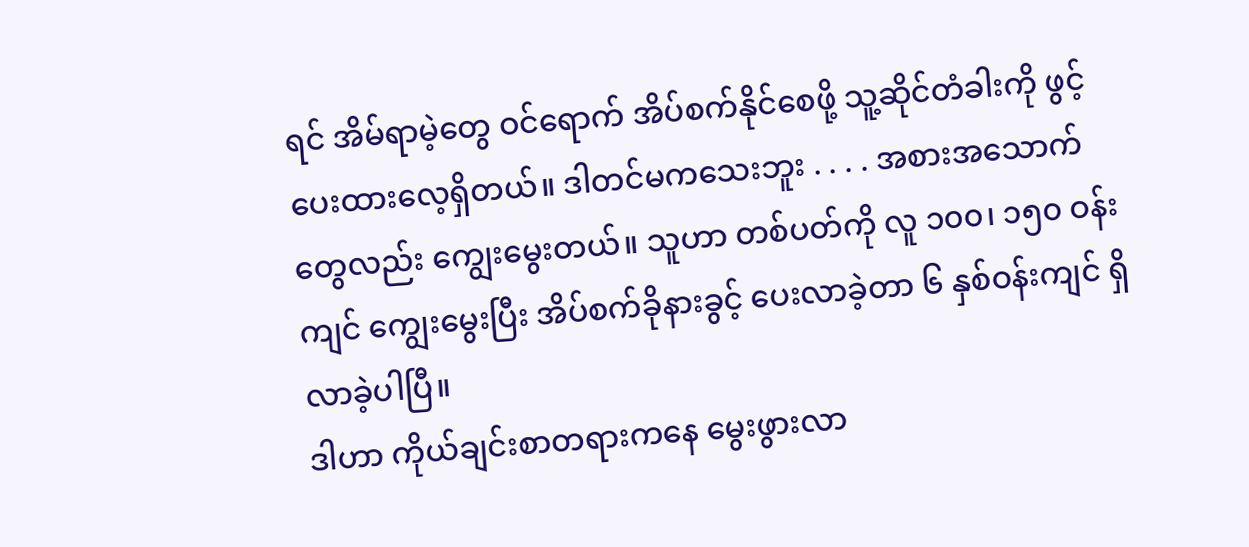ရင် အိမ်ရာမဲ့တွေ ဝင်ရောက် အိပ်စက်နိုင်စေဖို့ သူ့ဆိုင်တံခါးကို ဖွင့်ပေးထားလေ့ရှိတယ်။ ဒါတင်မကသေးဘူး . . . . အစားအသောက်တွေလည်း ကျွေးမွေးတယ်။ သူဟာ တစ်ပတ်ကို လူ ၁၀၀၊ ၁၅၀ ဝန်းကျင် ကျွေးမွေးပြီး အိပ်စက်ခိုနားခွင့် ပေးလာခဲ့တာ ၆ နှစ်ဝန်းကျင် ရှိလာခဲ့ပါပြီ။
ဒါဟာ ကိုယ်ချင်းစာတရားကနေ မွေးဖွားလာ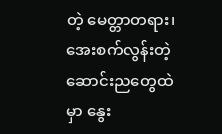တဲ့ မေတ္တာတရား၊ အေးစက်လွန်းတဲ့ ဆောင်းညတွေထဲမှာ နွေး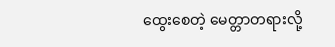ထွေးစေတဲ့ မေတ္တာတရားလို့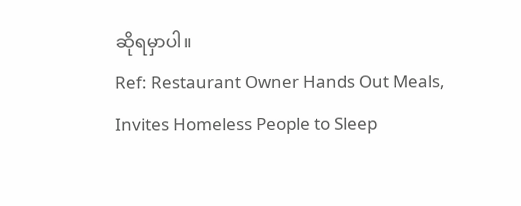ဆိုရမှာပါ။
Ref: Restaurant Owner Hands Out Meals, Invites Homeless People to Sleep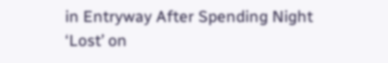in Entryway After Spending Night ‘Lost’ on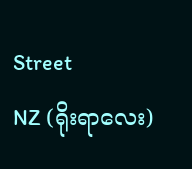Street
NZ (ရိုးရာလေး)